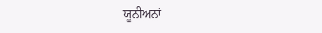ਯੂਨੀਅਨਾਂ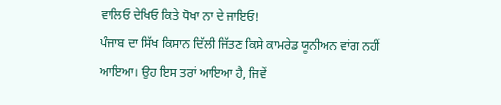ਵਾਲਿਓ ਦੇਖਿਓ ਕਿਤੇ ਧੋਖਾ ਨਾ ਦੇ ਜਾਇਓ!
ਪੰਜਾਬ ਦਾ ਸਿੱਖ ਕਿਸਾਨ ਦਿੱਲੀ ਜਿੱਤਣ ਕਿਸੇ ਕਾਮਰੇਡ ਯੂਨੀਅਨ ਵਾਂਗ ਨਹੀਂ ਆਇਆ। ਉਹ ਇਸ ਤਰਾਂ ਆਇਆ ਹੈ, ਜਿਵੇਂ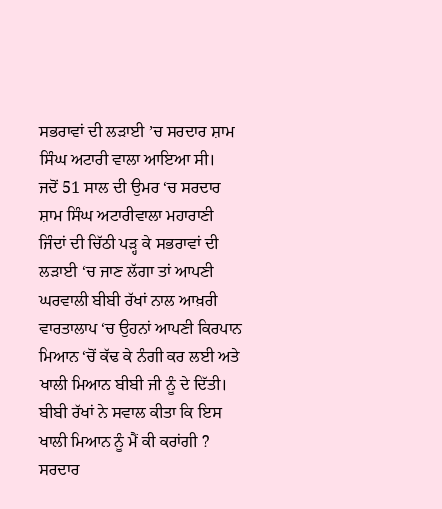ਸਭਰਾਵਾਂ ਦੀ ਲੜਾਈ ’ਚ ਸਰਦਾਰ ਸ਼ਾਮ ਸਿੰਘ ਅਟਾਰੀ ਵਾਲਾ ਆਇਆ ਸੀ।
ਜਦੋਂ 51 ਸਾਲ ਦੀ ਉਮਰ ‘ਚ ਸਰਦਾਰ ਸ਼ਾਮ ਸਿੰਘ ਅਟਾਰੀਵਾਲਾ ਮਹਾਰਾਣੀ ਜਿੰਦਾਂ ਦੀ ਚਿੱਠੀ ਪੜ੍ਹ ਕੇ ਸਭਰਾਵਾਂ ਦੀ ਲੜਾਈ ‘ਚ ਜਾਣ ਲੱਗਾ ਤਾਂ ਆਪਣੀ ਘਰਵਾਲੀ ਬੀਬੀ ਰੱਖਾਂ ਨਾਲ ਆਖ਼ਰੀ ਵਾਰਤਾਲਾਪ ‘ਚ ਉਹਨਾਂ ਆਪਣੀ ਕਿਰਪਾਨ ਮਿਆਨ ‘ਚੋਂ ਕੱਢ ਕੇ ਨੰਗੀ ਕਰ ਲਈ ਅਤੇ ਖਾਲੀ ਮਿਆਨ ਬੀਬੀ ਜੀ ਨੂੰ ਦੇ ਦਿੱਤੀ।
ਬੀਬੀ ਰੱਖਾਂ ਨੇ ਸਵਾਲ ਕੀਤਾ ਕਿ ਇਸ ਖਾਲੀ ਮਿਆਨ ਨੂੰ ਮੈਂ ਕੀ ਕਰਾਂਗੀ ?
ਸਰਦਾਰ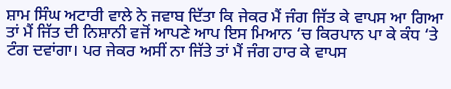ਸ਼ਾਮ ਸਿੰਘ ਅਟਾਰੀ ਵਾਲੇ ਨੇ ਜਵਾਬ ਦਿੱਤਾ ਕਿ ਜੇਕਰ ਮੈਂ ਜੰਗ ਜਿੱਤ ਕੇ ਵਾਪਸ ਆ ਗਿਆ ਤਾਂ ਮੈਂ ਜਿੱਤ ਦੀ ਨਿਸ਼ਾਨੀ ਵਜੋਂ ਆਪਣੇ ਆਪ ਇਸ ਮਿਆਨ ‘ਚ ਕਿਰਪਾਨ ਪਾ ਕੇ ਕੰਧ ‘ਤੇ ਟੰਗ ਦਵਾਂਗਾ। ਪਰ ਜੇਕਰ ਅਸੀਂ ਨਾ ਜਿੱਤੇ ਤਾਂ ਮੈਂ ਜੰਗ ਹਾਰ ਕੇ ਵਾਪਸ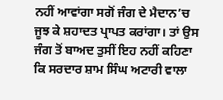ਨਹੀਂ ਆਵਾਂਗਾ ਸਗੋਂ ਜੰਗ ਦੇ ਮੈਦਾਨ’ਚ ਜੂਝ ਕੇ ਸ਼ਹਾਦਤ ਪ੍ਰਾਪਤ ਕਰਾਂਗਾ। ਤਾਂ ਉਸ ਜੰਗ ਤੋਂ ਬਾਅਦ ਤੁਸੀਂ ਇਹ ਨਹੀਂ ਕਹਿਣਾ ਕਿ ਸਰਦਾਰ ਸ਼ਾਮ ਸਿੰਘ ਅਟਾਰੀ ਵਾਲਾ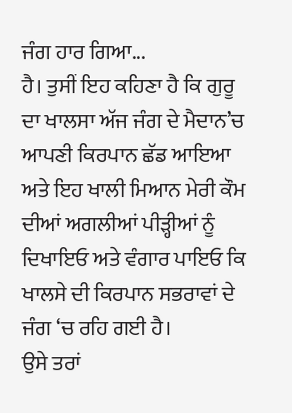ਜੰਗ ਹਾਰ ਗਿਆ...
ਹੈ। ਤੁਸੀਂ ਇਹ ਕਹਿਣਾ ਹੈ ਕਿ ਗੁਰੂ ਦਾ ਖਾਲਸਾ ਅੱਜ ਜੰਗ ਦੇ ਮੈਦਾਨ’ਚ ਆਪਣੀ ਕਿਰਪਾਨ ਛੱਡ ਆਇਆ ਅਤੇ ਇਹ ਖਾਲੀ ਮਿਆਨ ਮੇਰੀ ਕੌਮ ਦੀਆਂ ਅਗਲੀਆਂ ਪੀੜ੍ਹੀਆਂ ਨੂੰ ਦਿਖਾਇਓ ਅਤੇ ਵੰਗਾਰ ਪਾਇਓ ਕਿ ਖਾਲਸੇ ਦੀ ਕਿਰਪਾਨ ਸਭਰਾਵਾਂ ਦੇ ਜੰਗ ‘ਚ ਰਹਿ ਗਈ ਹੈ।
ਉਸੇ ਤਰਾਂ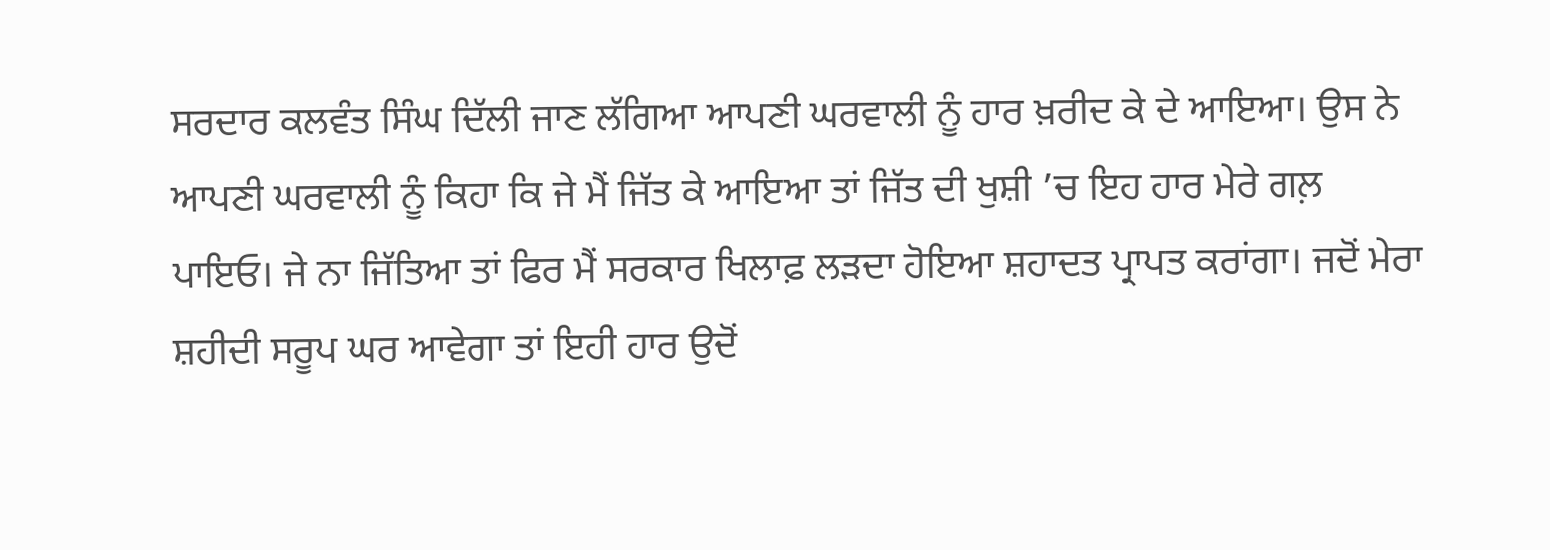ਸਰਦਾਰ ਕਲਵੰਤ ਸਿੰਘ ਦਿੱਲੀ ਜਾਣ ਲੱਗਿਆ ਆਪਣੀ ਘਰਵਾਲੀ ਨੂੰ ਹਾਰ ਖ਼ਰੀਦ ਕੇ ਦੇ ਆਇਆ। ਉਸ ਨੇ ਆਪਣੀ ਘਰਵਾਲੀ ਨੂੰ ਕਿਹਾ ਕਿ ਜੇ ਮੈਂ ਜਿੱਤ ਕੇ ਆਇਆ ਤਾਂ ਜਿੱਤ ਦੀ ਖੁਸ਼ੀ ’ਚ ਇਹ ਹਾਰ ਮੇਰੇ ਗਲ਼ ਪਾਇਓ। ਜੇ ਨਾ ਜਿੱਤਿਆ ਤਾਂ ਫਿਰ ਮੈਂ ਸਰਕਾਰ ਖਿਲਾਫ਼ ਲੜਦਾ ਹੋਇਆ ਸ਼ਹਾਦਤ ਪ੍ਰਾਪਤ ਕਰਾਂਗਾ। ਜਦੋਂ ਮੇਰਾ ਸ਼ਹੀਦੀ ਸਰੂਪ ਘਰ ਆਵੇਗਾ ਤਾਂ ਇਹੀ ਹਾਰ ਉਦੋਂ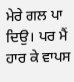ਮੇਰੇ ਗਲ ਪਾ ਦਿਉ। ਪਰ ਮੈਂ ਹਾਰ ਕੇ ਵਾਪਸ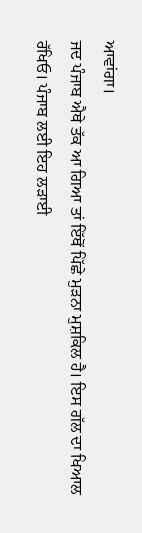ਆਵਾਂਗਾ।
ਜਦ ਪੰਜਾਬ ਐਥੇ ਤੱਕ ਆ ਗਿਆ ਤਾਂ ਇੱਥੋਂ ਪਿੱਛੇ ਮੁੜਨਾ ਮੁਸ਼ਕਿਲ ਹੈ। ਇਸ ਗੱਲ ਦਾ ਖਿਆਲ ਰੱਖਿਓ। ਪੰਜਾਬ ਲਈ ਇਹ ਲੜਾਈ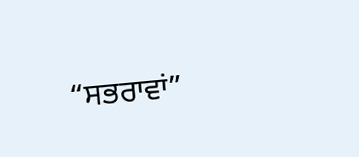“ਸਭਰਾਵਾਂ”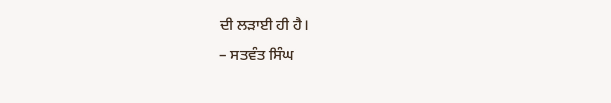ਦੀ ਲੜਾਈ ਹੀ ਹੈ।
– ਸਤਵੰਤ ਸਿੰਘ